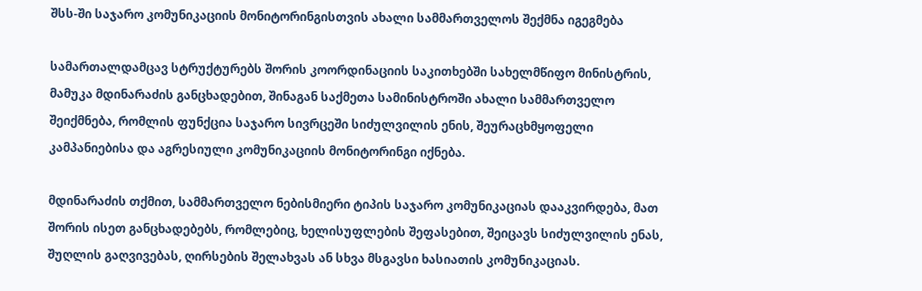შსს-ში საჯარო კომუნიკაციის მონიტორინგისთვის ახალი სამმართველოს შექმნა იგეგმება

სამართალდამცავ სტრუქტურებს შორის კოორდინაციის საკითხებში სახელმწიფო მინისტრის, მამუკა მდინარაძის განცხადებით, შინაგან საქმეთა სამინისტროში ახალი სამმართველო შეიქმნება, რომლის ფუნქცია საჯარო სივრცეში სიძულვილის ენის, შეურაცხმყოფელი კამპანიებისა და აგრესიული კომუნიკაციის მონიტორინგი იქნება.

მდინარაძის თქმით, სამმართველო ნებისმიერი ტიპის საჯარო კომუნიკაციას დააკვირდება, მათ შორის ისეთ განცხადებებს, რომლებიც, ხელისუფლების შეფასებით, შეიცავს სიძულვილის ენას, შუღლის გაღვივებას, ღირსების შელახვას ან სხვა მსგავსი ხასიათის კომუნიკაციას.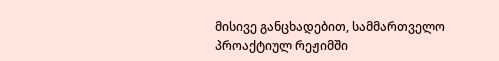მისივე განცხადებით, სამმართველო პროაქტიულ რეჟიმში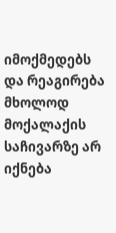იმოქმედებს და რეაგირება მხოლოდ მოქალაქის საჩივარზე არ იქნება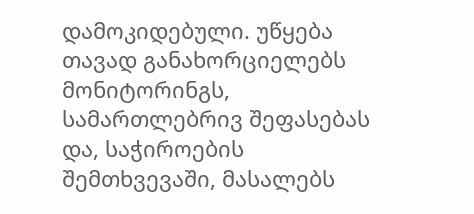დამოკიდებული. უწყება თავად განახორციელებს მონიტორინგს, სამართლებრივ შეფასებას და, საჭიროების შემთხვევაში, მასალებს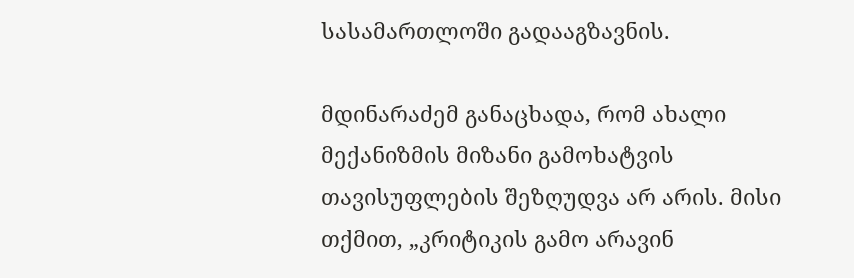სასამართლოში გადააგზავნის.

მდინარაძემ განაცხადა, რომ ახალი მექანიზმის მიზანი გამოხატვის თავისუფლების შეზღუდვა არ არის. მისი თქმით, „კრიტიკის გამო არავინ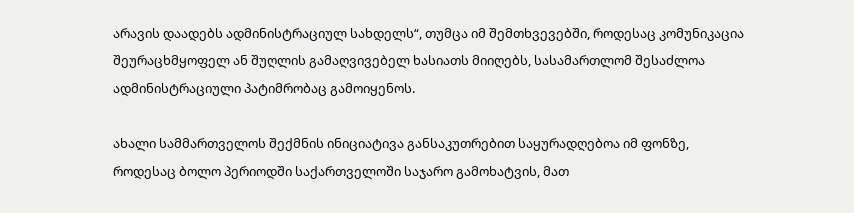არავის დაადებს ადმინისტრაციულ სახდელს“, თუმცა იმ შემთხვევებში, როდესაც კომუნიკაცია შეურაცხმყოფელ ან შუღლის გამაღვივებელ ხასიათს მიიღებს, სასამართლომ შესაძლოა ადმინისტრაციული პატიმრობაც გამოიყენოს.

ახალი სამმართველოს შექმნის ინიციატივა განსაკუთრებით საყურადღებოა იმ ფონზე, როდესაც ბოლო პერიოდში საქართველოში საჯარო გამოხატვის, მათ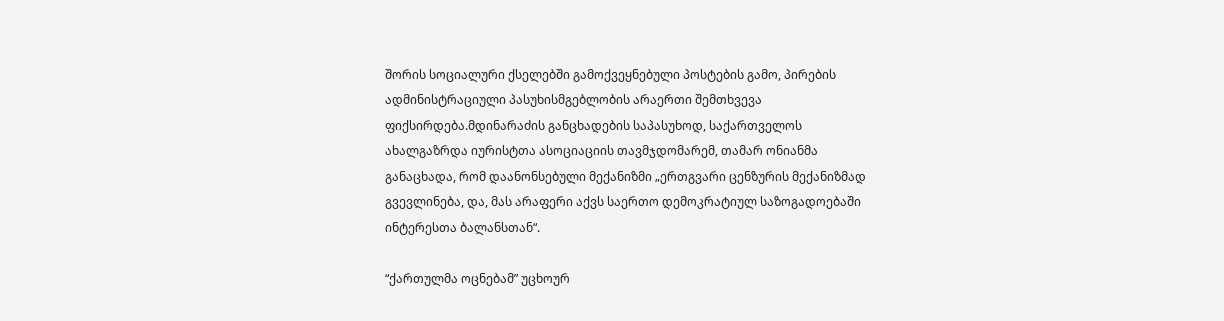შორის სოციალური ქსელებში გამოქვეყნებული პოსტების გამო, პირების ადმინისტრაციული პასუხისმგებლობის არაერთი შემთხვევა ფიქსირდება.მდინარაძის განცხადების საპასუხოდ, საქართველოს ახალგაზრდა იურისტთა ასოციაციის თავმჯდომარემ, თამარ ონიანმა განაცხადა, რომ დაანონსებული მექანიზმი „ერთგვარი ცენზურის მექანიზმად გვევლინება, და, მას არაფერი აქვს საერთო დემოკრატიულ საზოგადოებაში ინტერესთა ბალანსთან“.

“ქართულმა ოცნებამ” უცხოურ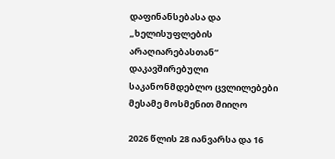დაფინანსებასა და „ხელისუფლების არაღიარებასთან“ დაკავშირებული საკანონმდებლო ცვლილებები მესამე მოსმენით მიიღო

2026 წლის 28 იანვარსა და 16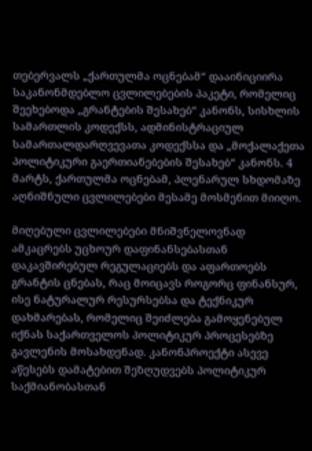თებერვალს „ქართულმა ოცნებამ“ დააინიციირა საკანონმდებლო ცვლილებების პაკეტი, რომელიც შეეხებოდა „გრანტების შესახებ“ კანონს, სისხლის სამართლის კოდექსს, ადმინისტრაციულ სამართალდარღვევათა კოდექსსა და „მოქალაქეთა პოლიტიკური გაერთიანებების შესახებ“ კანონს. 4 მარტს, ქართულმა ოცნებამ, პლენარულ სხდომაზე აღნიშნული ცვლილებები მესამე მოსმენით მიიღო.

მიღებული ცვლილებები მნიშვნელოვნად ამკაცრებს უცხოურ დაფინანსებასთან დაკავშირებულ რეგულაციებს და აფართოებს გრანტის ცნებას, რაც მოიცავს როგორც ფინანსურ, ისე ნატურალურ რესურსებსა და ტექნიკურ დახმარებას, რომელიც შეიძლება გამოყენებულ იქნას საქართველოს პოლიტიკურ პროცესებზე გავლენის მოსახდენად. კანონპროექტი ასევე აწესებს დამატებით შეზღუდვებს პოლიტიკურ საქმიანობასთან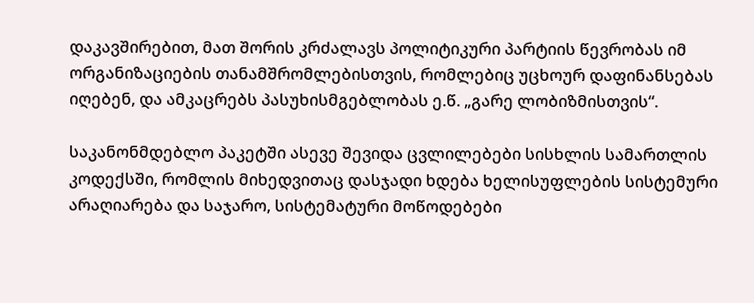დაკავშირებით, მათ შორის კრძალავს პოლიტიკური პარტიის წევრობას იმ ორგანიზაციების თანამშრომლებისთვის, რომლებიც უცხოურ დაფინანსებას იღებენ, და ამკაცრებს პასუხისმგებლობას ე.წ. „გარე ლობიზმისთვის“.

საკანონმდებლო პაკეტში ასევე შევიდა ცვლილებები სისხლის სამართლის კოდექსში, რომლის მიხედვითაც დასჯადი ხდება ხელისუფლების სისტემური არაღიარება და საჯარო, სისტემატური მოწოდებები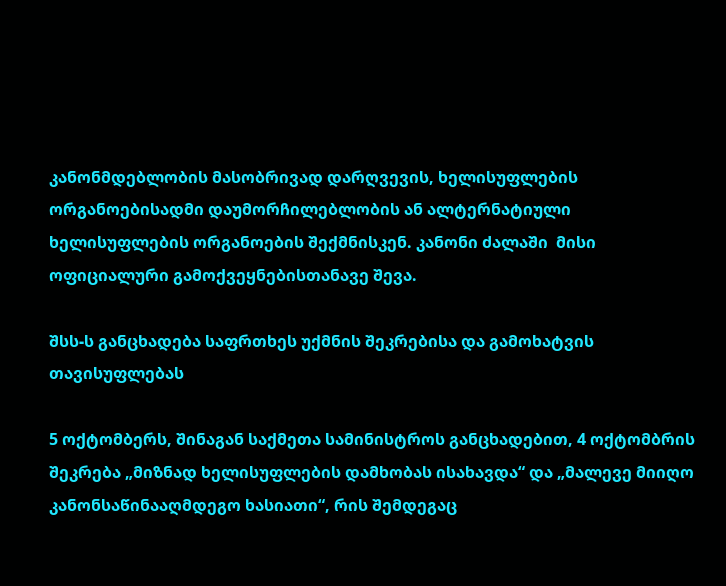კანონმდებლობის მასობრივად დარღვევის, ხელისუფლების ორგანოებისადმი დაუმორჩილებლობის ან ალტერნატიული ხელისუფლების ორგანოების შექმნისკენ. კანონი ძალაში  მისი ოფიციალური გამოქვეყნებისთანავე შევა.

შსს-ს განცხადება საფრთხეს უქმნის შეკრებისა და გამოხატვის თავისუფლებას

5 ოქტომბერს, შინაგან საქმეთა სამინისტროს განცხადებით, 4 ოქტომბრის შეკრება „მიზნად ხელისუფლების დამხობას ისახავდა“ და „მალევე მიიღო კანონსაწინააღმდეგო ხასიათი“, რის შემდეგაც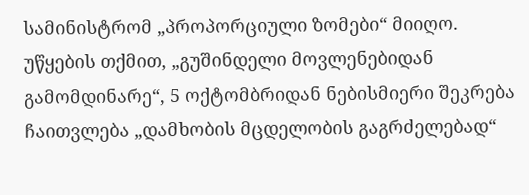სამინისტრომ „პროპორციული ზომები“ მიიღო. უწყების თქმით, „გუშინდელი მოვლენებიდან გამომდინარე“, 5 ოქტომბრიდან ნებისმიერი შეკრება ჩაითვლება „დამხობის მცდელობის გაგრძელებად“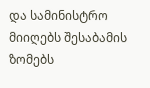და სამინისტრო მიიღებს შესაბამის ზომებს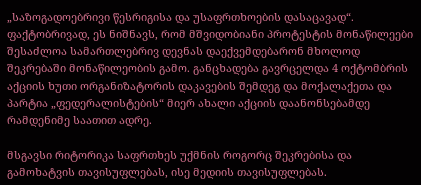„საზოგადოებრივი წესრიგისა და უსაფრთხოების დასაცავად“. ფაქტობრივად, ეს ნიშნავს, რომ მშვიდობიანი პროტესტის მონაწილეები შესაძლოა სამართლებრივ დევნას დაექვემდებარონ მხოლოდ შეკრებაში მონაწილეობის გამო. განცხადება გავრცელდა 4 ოქტომბრის აქციის ხუთი ორგანიზატორის დაკავების შემდეგ და მოქალაქეთა და პარტია „ფედერალისტების“ მიერ ახალი აქციის დაანონსებამდე რამდენიმე საათით ადრე.

მსგავსი რიტორიკა საფრთხეს უქმნის როგორც შეკრებისა და გამოხატვის თავისუფლებას, ისე მედიის თავისუფლებას.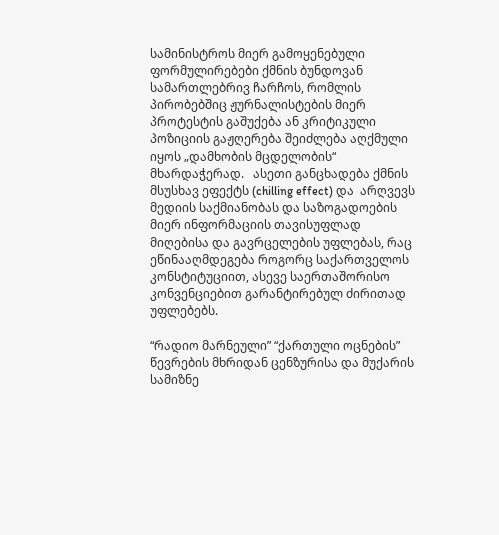სამინისტროს მიერ გამოყენებული ფორმულირებები ქმნის ბუნდოვან სამართლებრივ ჩარჩოს, რომლის პირობებშიც ჟურნალისტების მიერ პროტესტის გაშუქება ან კრიტიკული პოზიციის გაჟღერება შეიძლება აღქმული იყოს „დამხობის მცდელობის“ მხარდაჭერად.   ასეთი განცხადება ქმნის მსუსხავ ეფექტს (chilling effect) და  არღვევს მედიის საქმიანობას და საზოგადოების მიერ ინფორმაციის თავისუფლად მიღებისა და გავრცელების უფლებას, რაც ეწინააღმდეგება როგორც საქართველოს კონსტიტუციით, ასევე საერთაშორისო კონვენციებით გარანტირებულ ძირითად უფლებებს.

“რადიო მარნეული” “ქართული ოცნების” წევრების მხრიდან ცენზურისა და მუქარის სამიზნე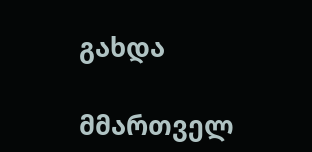გახდა

მმართველ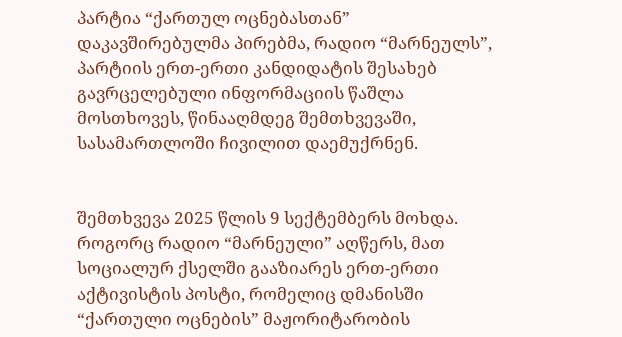პარტია “ქართულ ოცნებასთან” დაკავშირებულმა პირებმა, რადიო “მარნეულს”, პარტიის ერთ-ერთი კანდიდატის შესახებ გავრცელებული ინფორმაციის წაშლა მოსთხოვეს, წინააღმდეგ შემთხვევაში, სასამართლოში ჩივილით დაემუქრნენ.


შემთხვევა 2025 წლის 9 სექტემბერს მოხდა. როგორც რადიო “მარნეული” აღწერს, მათ სოციალურ ქსელში გააზიარეს ერთ-ერთი აქტივისტის პოსტი, რომელიც დმანისში “ქართული ოცნების” მაჟორიტარობის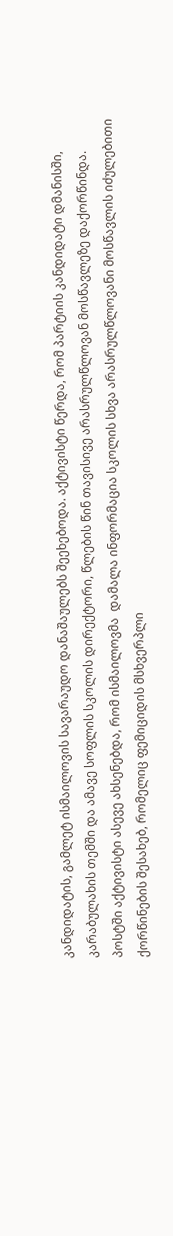კანდიდატის, გამლეტ ისმაილოვის სავარაუდო დანაშაულებს შეეხებოდა. აქტივისტი წერდა, რომ პარტიის კანდიდატი დმანისში, კარაბულახის თემში და ამავე სოფლის სკოლის დირექტორი, წლების წინ თავისივე არასრულწლოვან მოსწავლეზე დაქორწინდა. პოსტში აქტივისტი ასევე ახსენებდა, რომ ისმაილოვმა  დამალა ინფორმაცია სკოლის სხვა არასრულწლოვანი მოსწავლის იძულებითი ქორწინების შესახებ, რომელიც ფემიციდის მსხვერპლი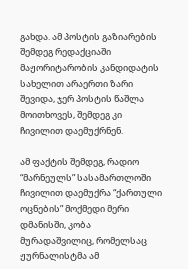გახდა. ამ პოსტის გაზიარების შემდეგ რედაქციაში მაჟორიტარობის კანდიდატის სახელით არაერთი ზარი შევიდა, ჯერ პოსტის წაშლა მოითხოვეს, შემდეგ კი ჩივილით დაემუქრნენ.

ამ ფაქტის შემდეგ, რადიო “მარნეულს” სასამართლოში ჩივილით დაემუქრა “ქართული ოცნების” მოქმედი მერი დმანისში, კობა მურადაშვილიც, რომელსაც ჟურნალისტმა ამ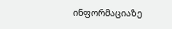ინფორმაციაზე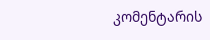კომენტარის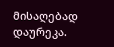მისაღებად დაურეკა.